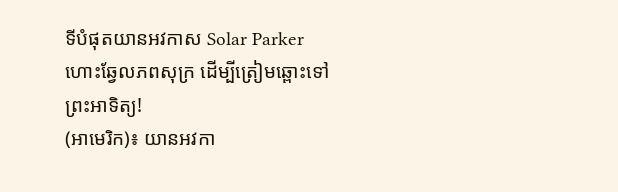ទីបំផុតយានអវកាស Solar Parker ហោះឆ្វែលភពសុក្រ ដើម្បីត្រៀមឆ្ពោះទៅព្រះអាទិត្យ!
(អាមេរិក)៖ យានអវកា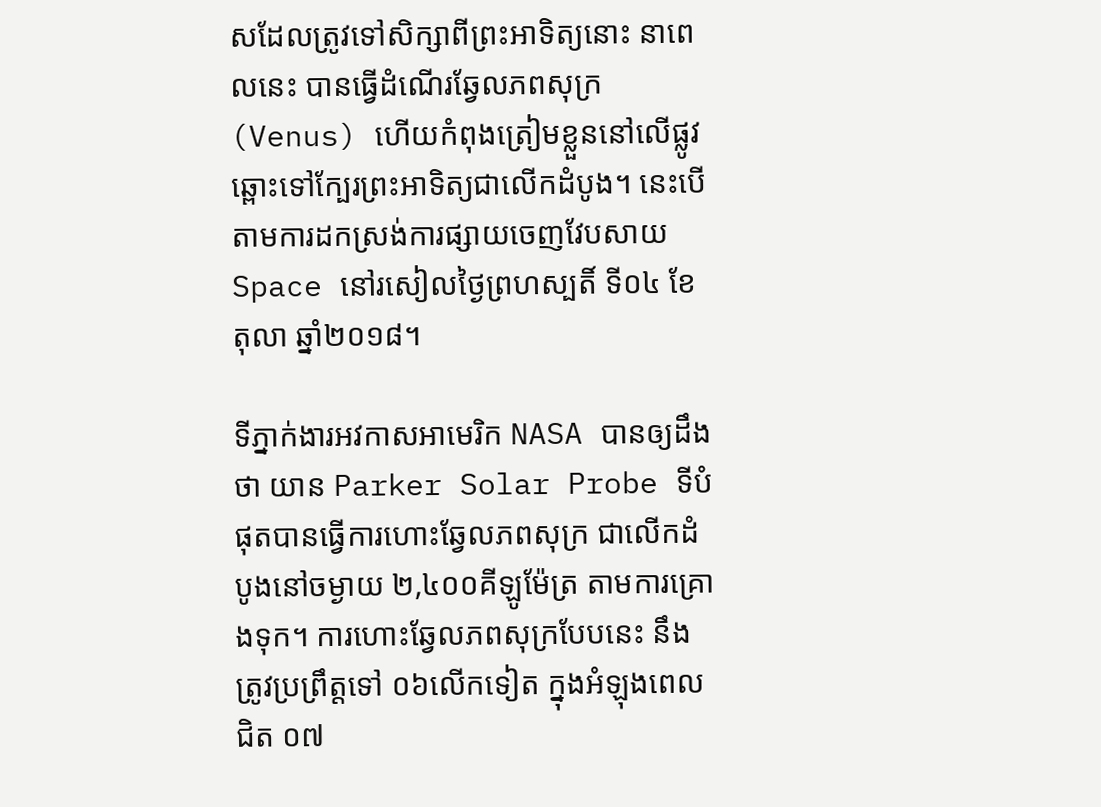សដែលត្រូវទៅសិក្សាពីព្រះអាទិត្យនោះ នាពេលនេះ បានធ្វើដំណើរឆ្វែលភពសុក្រ (Venus) ហើយកំពុងត្រៀមខ្លួននៅលើផ្លូវឆ្ពោះទៅក្បែរព្រះអាទិត្យជាលើកដំបូង។ នេះបើតាមការដកស្រង់ការផ្សាយចេញវែបសាយ Space នៅរសៀលថ្ងៃព្រហស្បតិ៍ ទី០៤ ខែតុលា ឆ្នាំ២០១៨។

ទីភ្នាក់ងារអវកាសអាមេរិក NASA បានឲ្យដឹងថា យាន Parker Solar Probe ទីបំផុតបានធ្វើការហោះឆ្វែលភពសុក្រ ជាលើកដំបូងនៅចម្ងាយ ២,៤០០គីឡូម៉ែត្រ តាមការគ្រោងទុក។ ការហោះឆ្វែលភពសុក្របែបនេះ នឹងត្រូវប្រព្រឹត្តទៅ ០៦លើកទៀត ក្នុងអំឡុងពេលជិត ០៧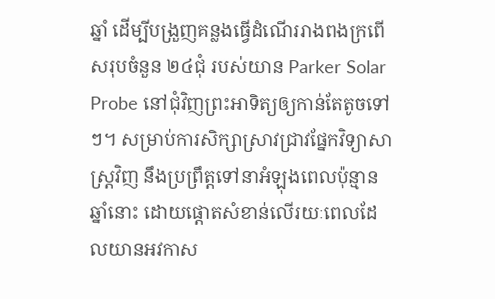ឆ្នាំ ដើម្បីបង្រួញគន្លងធ្វើដំណើររាងពងក្រពើសរុបចំនួន ២៤ជុំ របស់យាន Parker Solar Probe នៅជុំវិញព្រះអាទិត្យឲ្យកាន់តែតូចទៅៗ។ សម្រាប់ការសិក្សាស្រាវជ្រាវផ្នែកវិទ្យាសាស្រ្តវិញ នឹងប្រព្រឹត្តទៅនាអំឡុងពេលប៉ុន្មានឆ្នាំនោះ ដោយផ្តោតសំខាន់លើរយៈពេលដែលយានអវកាស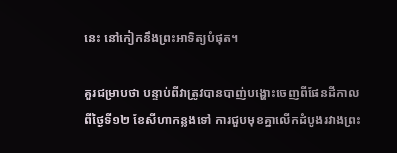នេះ នៅកៀកនឹងព្រះអាទិត្យបំផុត។

គួរជម្រាបថា បន្ទាប់ពីវាត្រូវបានបាញ់បង្ហោះចេញពីផែនដីកាលពីថ្ងៃទី១២ ខែសីហាកន្លងទៅ ការជួបមុខគ្នាលើកដំបូងរវាងព្រះ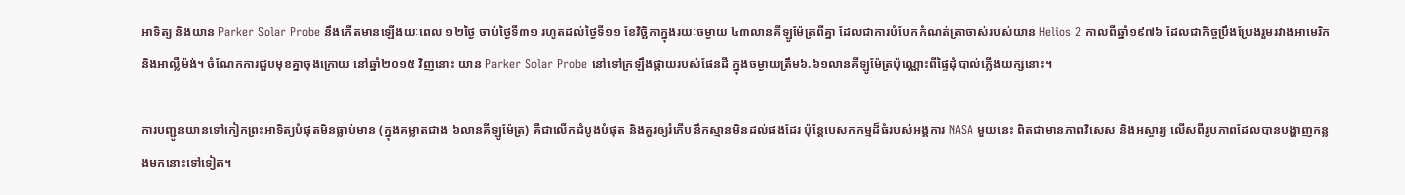អាទិត្យ និងយាន Parker Solar Probe នឹងកើតមានឡើងយៈពេល ១២ថ្ងៃ ចាប់ថ្ងៃទី៣១ រហូតដល់ថ្ងៃទី១១ ខែវិច្ឆិកាក្នុងរយៈចម្ងាយ ៤៣លានគីឡូម៉ែត្រពីគ្នា ដែលជាការបំបែកកំណត់ត្រាចាស់របស់យាន Helios 2 កាលពីឆ្នាំ១៩៧៦ ដែលជាកិច្ចប្រឹងប្រែងរួមរវាងអាមេរិកនិងអាល្លឺម៉ង់។ ចំណែកការជួបមុខគ្នាចុងក្រោយ នៅឆ្នាំ២០១៥ វិញនោះ យាន Parker Solar Probe នៅទៅក្រឡឹងផ្កាយរបស់ផែនដី ក្នុងចម្ងាយត្រឹម៦.៦១លានគីឡូម៉ែត្រប៉ុណ្ណោះពីផ្ទៃដុំបាល់ភ្លើងយក្សនោះ។

ការបញ្ជូនយានទៅកៀកព្រះអាទិត្យបំផុតមិនធ្លាប់មាន (ក្នុងគម្លាតជាង ៦លានគីឡូម៉ែត្រ) គឺជាលើកដំបូងបំផុត និងគួរឲ្យរំភើបនឹកស្មានមិនដល់ផងដែរ ប៉ុន្តែបេសកកម្មដ៏ធំរបស់អង្គការ NASA មួយនេះ ពិតជាមានភាពវិសេស និងអស្ចារ្យ លើសពីរូបភាពដែលបានបង្ហាញកន្លងមកនោះទៅទៀត។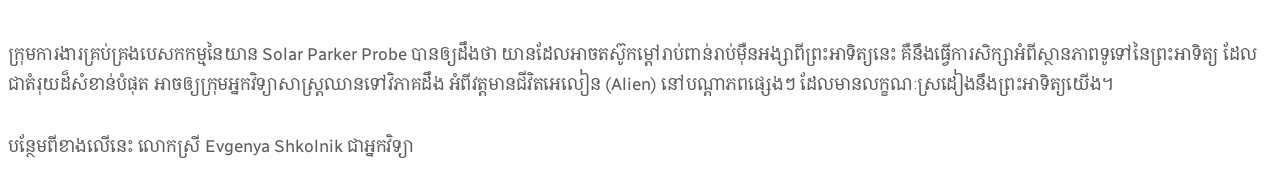ក្រុមការងារគ្រប់គ្រងបេសកកម្មនៃយាន Solar Parker Probe បានឲ្យដឹងថា យានដែលអាចតស៊ូកម្តៅរាប់ពាន់រាប់ម៉ឺនអង្សាពីព្រះអាទិត្យនេះ គឺនឹងធ្វើការសិក្សាអំពីស្ថានភាពទូទៅនៃព្រះអាទិត្យ ដែលជាតំរុយដ៏សំខាន់បំផុត អាចឲ្យក្រុមអ្នកវិទ្យាសាស្ត្រឈានទៅវិភាគដឹង អំពីវត្តមានជីវិតអេលៀន (Alien) នៅបណ្តាភពផ្សេងៗ ដែលមានលក្ខណៈស្រដៀងនឹងព្រះអាទិត្យយើង។

បន្ថែមពីខាងលើនេះ លោកស្រី Evgenya Shkolnik ជាអ្នកវិទ្យា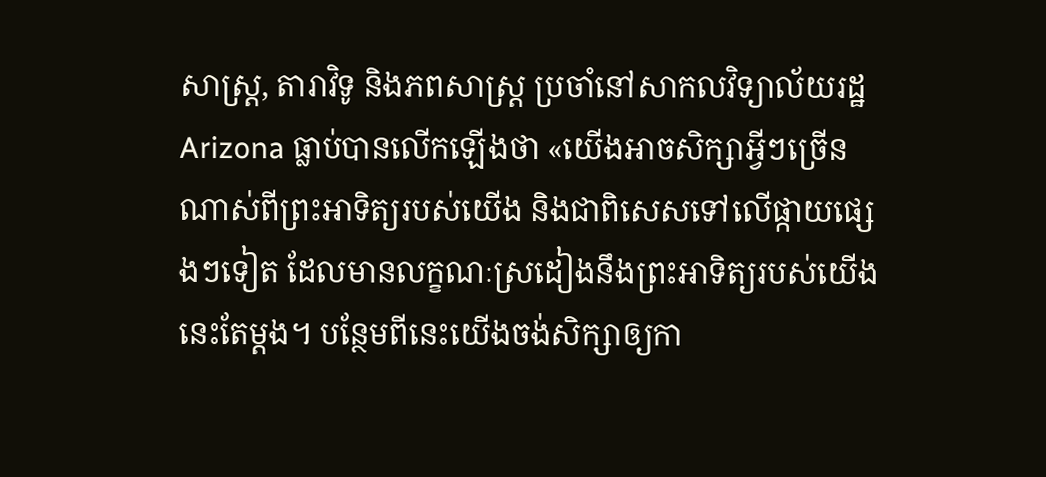សាស្ត្រ, តារាវិទូ និងភពសាស្ត្រ ប្រចាំនៅសាកលវិទ្យាល័យរដ្ឋ Arizona ធ្លាប់បានលើកឡើងថា «យើងអាចសិក្សាអ្វីៗច្រើនណាស់ពីព្រះអាទិត្យរបស់យើង និងជាពិសេសទៅលើផ្កាយផ្សេងៗទៀត ដែលមានលក្ខណៈស្រដៀងនឹងព្រះអាទិត្យរបស់យើងនេះតែម្តង។ បន្ថែមពីនេះយើងចង់សិក្សាឲ្យកា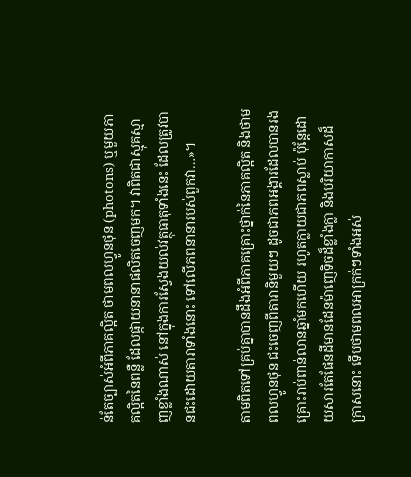ន់តែច្បាស់អំពីភាគល្អិត ថាមពលហ្វូនថុន (photons) ឬមួយភាគល្អិតនៃពន្លឺ ដែលផ្កាយនានាផលិតចេញមក។ វាពិតជាស្មុគស្មាញខ្លាំងណាស់ នៅក្នុងការស្វែងយល់វត្ថុធាតុទាំងនេះ ដែលត្រូវបានជះដោយតារាទាំងនោះ ទៅលើភពនានារបស់ពួកវា…»។

តាមពិតទៅគ្រប់គ្នាបានដឹងអំពីភាគគ្រោះថ្នាក់នៃភាគល្អិត និងថាមពលហ្វូនថុន ជះចេញពីតារានិមួយៗ ដូចជាភពអង្គារដែលបានរងគ្រោះរាប់ពាន់លានឆ្នាំមកហើយ រហូតក្លាយជាភពស្លាប់ ប៉ុន្តែដោយសារតែផែនដីមានដែនម៉ាញេទិចដ៏ខ្លាំងក្លា និងបរិយាកាសដ៏ក្រាសនោះ ទើបថាមពលអាក្រក់ៗទាំងអស់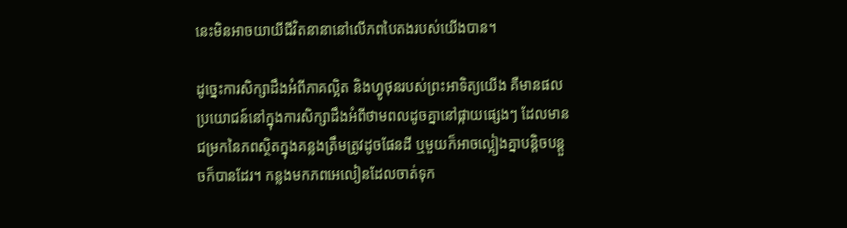នេះមិនអាចយាយីជីវិតនានានៅលើភពបៃតងរបស់យើងបាន។

ដូច្នេះការសិក្សាដឹងអំពីភាគល្អិត និងហ្វូថុនរបស់ព្រះអាទិត្យយើង គឺមានផលប្រយោជន៍នៅក្នុងការសិក្សាដឹងអំពីថាមពលដូចគ្នានៅផ្កាយផ្សេងៗ ដែលមានជម្រកនៃភពស្ថិតក្នុងគន្លងត្រឹមត្រូវដូចផែនដី ឬមួយក៏អាចល្អៀងគ្នាបន្តិចបន្តួចក៏បានដែរ។ កន្លងមកភពអេលៀនដែលចាត់ទុក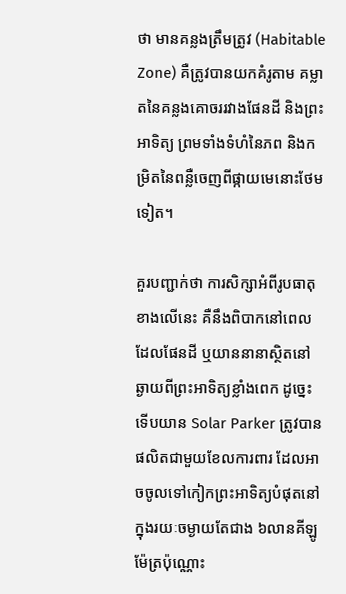ថា មានគន្លងត្រឹមត្រូវ (Habitable Zone) គឺត្រូវបានយកគំរូតាម គម្លាតនៃគន្លងគោចររវាងផែនដី និងព្រះអាទិត្យ ព្រមទាំងទំហំនៃភព និងកម្រិតនៃពន្លឺចេញពីផ្កាយមេនោះថែមទៀត។

គួរបញ្ជាក់ថា ការសិក្សាអំពីរូបធាតុខាងលើនេះ គឺនឹងពិបាកនៅពេលដែលផែនដី ឬយាននានាស្ថិតនៅឆ្ងាយពីព្រះអាទិត្យខ្លាំងពេក ដូច្នេះទើបយាន Solar Parker ត្រូវបានផលិតជាមួយខែលការពារ ដែលអាចចូលទៅកៀកព្រះអាទិត្យបំផុតនៅក្នុងរយៈចម្ងាយតែជាង ៦លានគីឡូម៉ែត្រប៉ុណ្ណោះ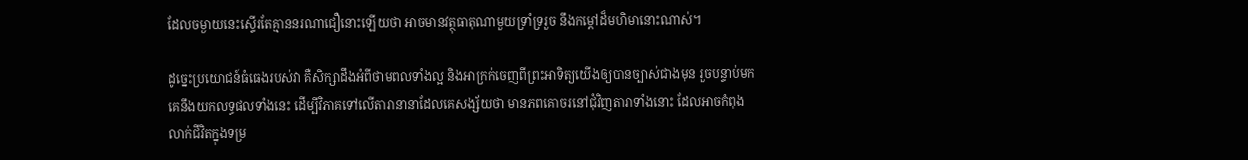ដែលចម្ងាយនេះស្ទើរតែគ្មាននរណាជឿនោះឡើយថា អាចមានវត្ថុធាតុណាមួយទ្រាំទ្ររួច នឹងកម្តៅដ៏មហិមានោះណាស់។

ដូច្នេះប្រយោជន៍ធំធេងរបស់វា គឺសិក្សាដឹងអំពីថាមពលទាំងល្អ និងអាក្រក់ចេញពីព្រះអាទិត្យយើងឲ្យបានច្បាស់ជាងមុន រួចបន្ទាប់មកគេនឹងយកលទ្ធផលទាំងនេះ ដើម្បីវិភាគទៅលើតារានានាដែលគេសង្ស័យថា មានភពគោចរនៅជុំវិញតារាទាំងនោះ ដែលអាចកំពុងលាក់ជីវិតក្នុងទម្រ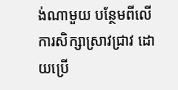ង់ណាមួយ បន្ថែមពីលើការសិក្សាស្រាវជ្រាវ ដោយប្រើ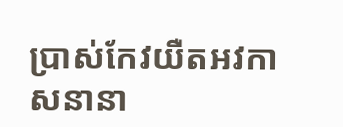ប្រាស់កែវយឺតអវកាសនានា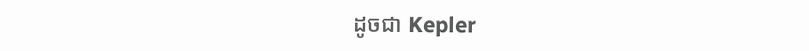ដូចជា Kepler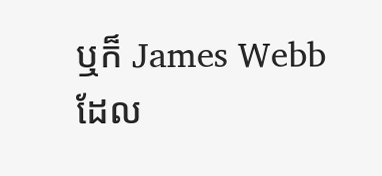ឬក៏ James Webb ដែល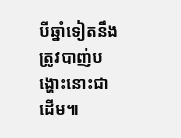បីឆ្នាំទៀតនឹងត្រូវបាញ់បង្ហោះនោះជាដើម៕